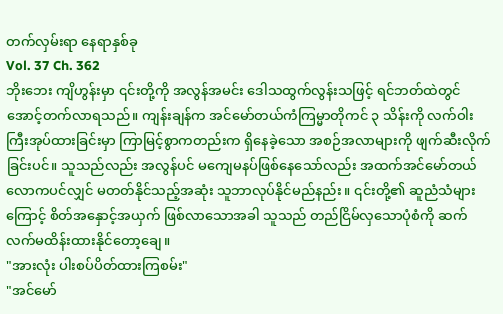တက်လှမ်းရာ နေရာနှစ်ခု
Vol. 37 Ch. 362
ဘိုးဘေး ကျိဟွန်းမှာ ၎င်းတို့ကို အလွန်အမင်း ဒေါသထွက်လွန်းသဖြင့် ရင်ဘတ်ထဲတွင် အောင့်တက်လာရသည်။ ကျန်းချန်က အင်မော်တယ်ကံကြမ္မာတိုကင် ၃ သိန်းကို လက်ဝါးကြီးအုပ်ထားခြင်းမှာ ကြာမြင့်စွာကတည်းက ရှိနေခဲ့သော အစဉ်အလာများကို ဖျက်ဆီးလိုက်ခြင်းပင်။ သူသည်လည်း အလွန်ပင် မကျေမနပ်ဖြစ်နေသော်လည်း အထက်အင်မော်တယ်လောကပင်လျှင် မတတ်နိုင်သည့်အဆုံး သူဘာလုပ်နိုင်မည်နည်း။ ၎င်းတို့၏ ဆူညံသံများကြောင့် စိတ်အနှောင့်အယှက် ဖြစ်လာသောအခါ သူသည် တည်ငြိမ်လှသောပုံစံကို ဆက်လက်မထိန်းထားနိုင်တော့ချေ။
"အားလုံး ပါးစပ်ပိတ်ထားကြစမ်း"
"အင်မော်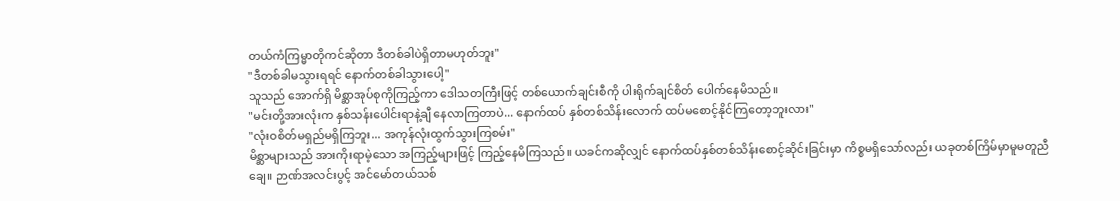တယ်ကံကြမ္မာတိုကင်ဆိုတာ ဒီတစ်ခါပဲရှိတာမဟုတ်ဘူး"
"ဒီတစ်ခါမသွားရရင် နောက်တစ်ခါသွားပေါ့"
သူသည် အောက်ရှိ မိစ္ဆာအုပ်စုကိုကြည့်ကာ ဒေါသတကြီးဖြင့် တစ်ယောက်ချင်းစီကို ပါးရိုက်ချင်စိတ် ပေါက်နေမိသည်။
"မင်းတို့အားလုံးက နှစ်သန်းပေါင်းရာနဲ့ချီ နေလာကြတာပဲ... နောက်ထပ် နှစ်တစ်သိန်းလောက် ထပ်မစောင့်နိုင်ကြတော့ဘူးလား"
"လုံးဝစိတ်မရှည်မရှိကြဘူး... အကုန်လုံးထွက်သွားကြစမ်း"
မိစ္ဆာများသည် အားကိုးရာမဲ့သော အကြည့်များဖြင့် ကြည့်နေမိကြသည်။ ယခင်ကဆိုလျှင် နောက်ထပ်နှစ်တစ်သိန်းစောင့်ဆိုင်းခြင်းမှာ ကိစ္စမရှိသော်လည်း ယခုတစ်ကြိမ်မှာမူမတူညီချေ။ ဉာဏ်အလင်းပွင့် အင်မော်တယ်သစ်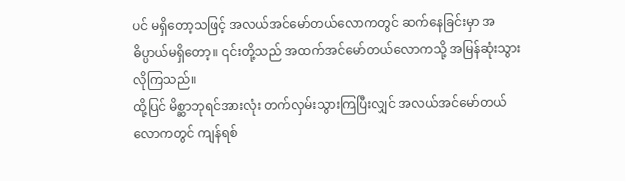ပင် မရှိတော့သဖြင့် အလယ်အင်မော်တယ်လောကတွင် ဆက်နေခြင်းမှာ အဓိပ္ပာယ်မရှိတော့။ ၎င်းတို့သည် အထက်အင်မော်တယ်လောကသို့ အမြန်ဆုံးသွားလိုကြသည်။
ထို့ပြင် မိစ္ဆာဘုရင်အားလုံး တက်လှမ်းသွားကြပြီးလျှင် အလယ်အင်မော်တယ်လောကတွင် ကျန်ရစ်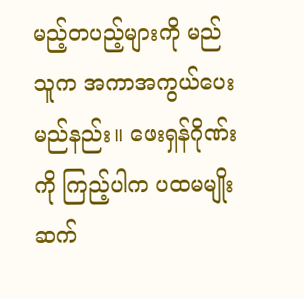မည့်တပည့်များကို မည်သူက အကာအကွယ်ပေးမည်နည်း။ ဖေးရှန်ဂိုဏ်းကို ကြည့်ပါက ပထမမျိုးဆက်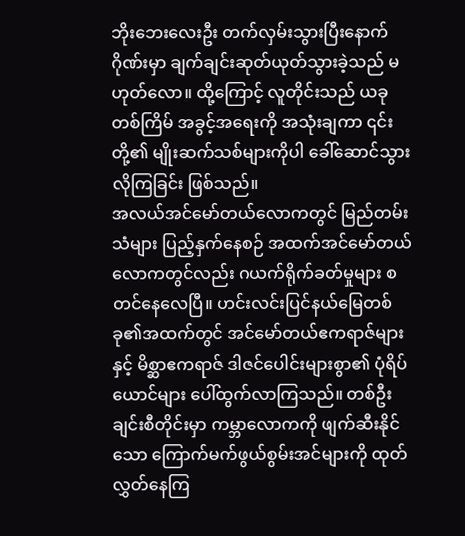ဘိုးဘေးလေးဦး တက်လှမ်းသွားပြီးနောက် ဂိုဏ်းမှာ ချက်ချင်းဆုတ်ယုတ်သွားခဲ့သည် မဟုတ်လော။ ထို့ကြောင့် လူတိုင်းသည် ယခုတစ်ကြိမ် အခွင့်အရေးကို အသုံးချကာ ၎င်းတို့၏ မျိုးဆက်သစ်များကိုပါ ခေါ်ဆောင်သွားလိုကြခြင်း ဖြစ်သည်။
အလယ်အင်မော်တယ်လောကတွင် မြည်တမ်းသံများ ပြည့်နှက်နေစဉ် အထက်အင်မော်တယ်လောကတွင်လည်း ဂယက်ရိုက်ခတ်မှုများ စတင်နေလေပြီ။ ဟင်းလင်းပြင်နယ်မြေတစ်ခု၏အထက်တွင် အင်မော်တယ်ဧကရာဇ်များနှင့် မိစ္ဆာဧကရာဇ် ဒါဇင်ပေါင်းများစွာ၏ ပုံရိပ်ယောင်များ ပေါ်ထွက်လာကြသည်။ တစ်ဦးချင်းစီတိုင်းမှာ ကမ္ဘာလောကကို ဖျက်ဆီးနိုင်သော ကြောက်မက်ဖွယ်စွမ်းအင်များကို ထုတ်လွှတ်နေကြ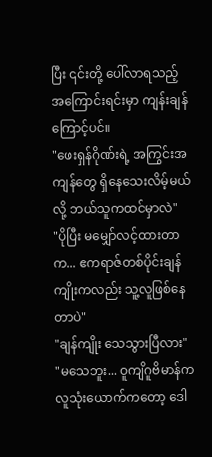ပြီး ၎င်းတို့ ပေါ်လာရသည့် အကြောင်းရင်းမှာ ကျန်းချန်ကြောင့်ပင်။
"ဖေးရှန်ဂိုဏ်းရဲ့ အကြွင်းအကျန်တွေ ရှိနေသေးလိမ့်မယ်လို့ ဘယ်သူကထင်မှာလဲ"
"ပိုပြီး မမျှော်လင့်ထားတာက... ဧကရာဇ်တစ်ပိုင်းချန်ကျိုးကလည်း သူ့လူဖြစ်နေတာပဲ"
"ချန်ကျိုး သေသွားပြီလား"
"မသေဘူး... ဝူကျိဂူဗိမာန်က လူသုံးယောက်ကတော့ ဒေါ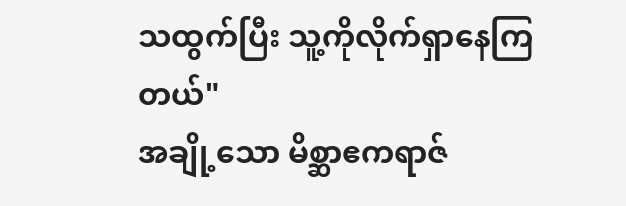သထွက်ပြီး သူ့ကိုလိုက်ရှာနေကြတယ်"
အချို့သော မိစ္ဆာဧကရာဇ်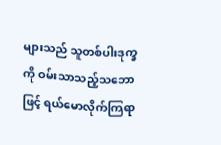များသည် သူတစ်ပါးဒုက္ခကို ဝမ်းသာသည့်သဘောဖြင့် ရယ်မောလိုက်ကြရာ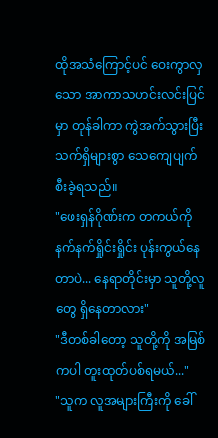ထိုအသံကြောင့်ပင် ဝေးကွာလှသော အာကာသဟင်းလင်းပြင်မှာ တုန်ခါကာ ကွဲအက်သွားပြီး သက်ရှိများစွာ သေကျေပျက်စီးခဲ့ရသည်။
"ဖေးရှန်ဂိုဏ်းက တကယ်ကို နက်နက်ရှိုင်းရှိုင်း ပုန်းကွယ်နေတာပဲ... နေရာတိုင်းမှာ သူတို့လူတွေ ရှိနေတာလား"
"ဒီတစ်ခါတော့ သူတို့ကို အမြစ်ကပါ တူးထုတ်ပစ်ရမယ်..."
"သူက လူအများကြီးကို ခေါ်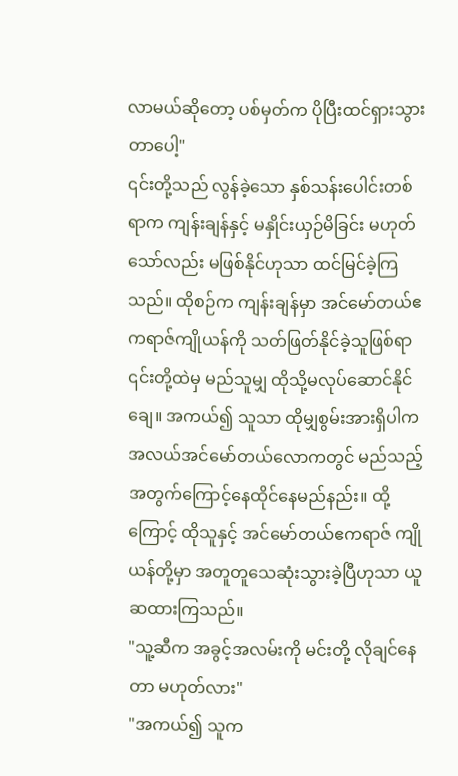လာမယ်ဆိုတော့ ပစ်မှတ်က ပိုပြီးထင်ရှားသွားတာပေါ့"
၎င်းတို့သည် လွန်ခဲ့သော နှစ်သန်းပေါင်းတစ်ရာက ကျန်းချန်နှင့် မနှိုင်းယှဉ်မိခြင်း မဟုတ်သော်လည်း မဖြစ်နိုင်ဟုသာ ထင်မြင်ခဲ့ကြသည်။ ထိုစဉ်က ကျန်းချန်မှာ အင်မော်တယ်ဧကရာဇ်ကျိုယန်ကို သတ်ဖြတ်နိုင်ခဲ့သူဖြစ်ရာ ၎င်းတို့ထဲမှ မည်သူမျှ ထိုသို့မလုပ်ဆောင်နိုင်ချေ။ အကယ်၍ သူသာ ထိုမျှစွမ်းအားရှိပါက အလယ်အင်မော်တယ်လောကတွင် မည်သည့်အတွက်ကြောင့်နေထိုင်နေမည်နည်း။ ထို့ကြောင့် ထိုသူနှင့် အင်မော်တယ်ဧကရာဇ် ကျိုယန်တို့မှာ အတူတူသေဆုံးသွားခဲ့ပြီဟုသာ ယူဆထားကြသည်။
"သူ့ဆီက အခွင့်အလမ်းကို မင်းတို့ လိုချင်နေတာ မဟုတ်လား"
"အကယ်၍ သူက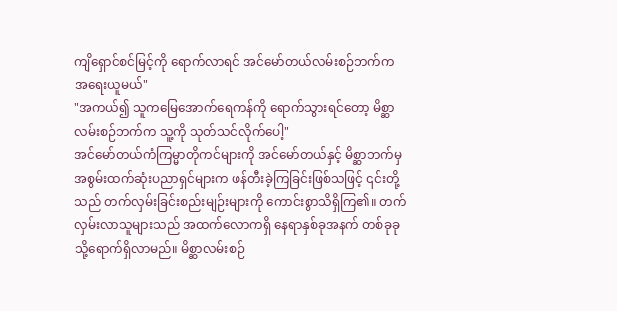ကျိရှောင်စင်မြင့်ကို ရောက်လာရင် အင်မော်တယ်လမ်းစဉ်ဘက်က အရေးယူမယ်"
"အကယ်၍ သူကမြေအောက်ရေကန်ကို ရောက်သွားရင်တော့ မိစ္ဆာလမ်းစဉ်ဘက်က သူ့ကို သုတ်သင်လိုက်ပေါ့"
အင်မော်တယ်ကံကြမ္မာတိုကင်များကို အင်မော်တယ်နှင့် မိစ္ဆာဘက်မှ အစွမ်းထက်ဆုံးပညာရှင်များက ဖန်တီးခဲ့ကြခြင်းဖြစ်သဖြင့် ၎င်းတို့သည် တက်လှမ်းခြင်းစည်းမျဉ်းများကို ကောင်းစွာသိရှိကြ၏။ တက်လှမ်းလာသူများသည် အထက်လောကရှိ နေရာနှစ်ခုအနက် တစ်ခုခုသို့ရောက်ရှိလာမည်။ မိစ္ဆာလမ်းစဉ်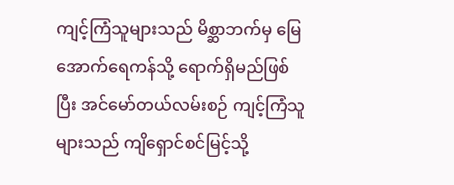ကျင့်ကြံသူများသည် မိစ္ဆာဘက်မှ မြေအောက်ရေကန်သို့ ရောက်ရှိမည်ဖြစ်ပြီး အင်မော်တယ်လမ်းစဉ် ကျင့်ကြံသူများသည် ကျိရှောင်စင်မြင့်သို့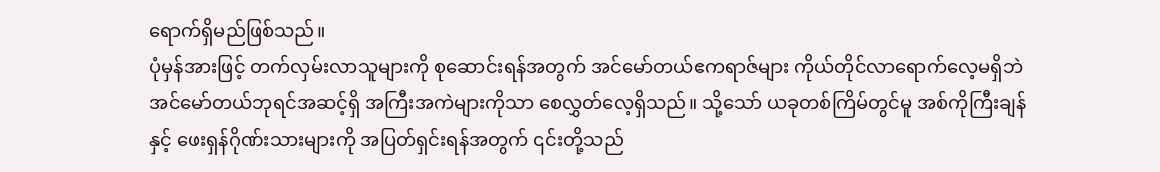ရောက်ရှိမည်ဖြစ်သည်။
ပုံမှန်အားဖြင့် တက်လှမ်းလာသူများကို စုဆောင်းရန်အတွက် အင်မော်တယ်ဧကရာဇ်များ ကိုယ်တိုင်လာရောက်လေ့မရှိဘဲ အင်မော်တယ်ဘုရင်အဆင့်ရှိ အကြီးအကဲများကိုသာ စေလွှတ်လေ့ရှိသည်။ သို့သော် ယခုတစ်ကြိမ်တွင်မူ အစ်ကိုကြီးချန်နှင့် ဖေးရှန်ဂိုဏ်းသားများကို အပြတ်ရှင်းရန်အတွက် ၎င်းတို့သည်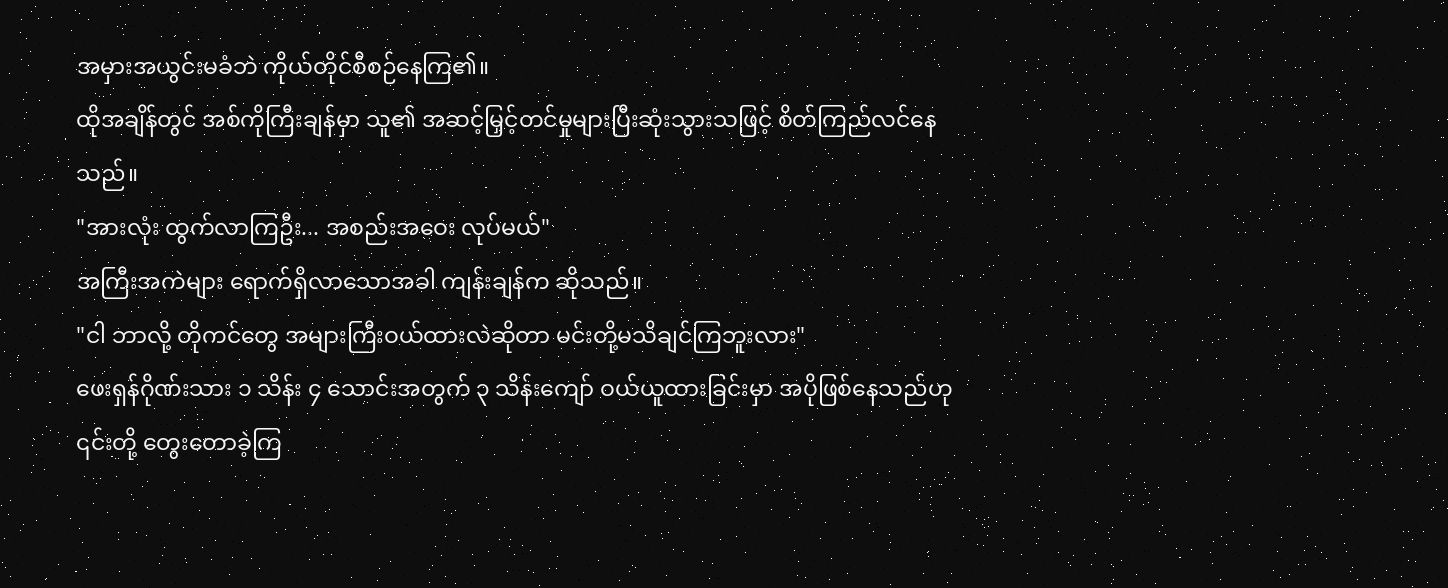အမှားအယွင်းမခံဘဲ ကိုယ်တိုင်စီစဉ်နေကြ၏။
ထိုအချိန်တွင် အစ်ကိုကြီးချန်မှာ သူ၏ အဆင့်မြှင့်တင်မှုများပြီးဆုံးသွားသဖြင့် စိတ်ကြည်လင်နေသည်။
"အားလုံး ထွက်လာကြဦး... အစည်းအဝေး လုပ်မယ်"
အကြီးအကဲများ ရောက်ရှိလာသောအခါ ကျန်းချန်က ဆိုသည်။
"ငါ ဘာလို့ တိုကင်တွေ အများကြီးဝယ်ထားလဲဆိုတာ မင်းတို့မသိချင်ကြဘူးလား"
ဖေးရှန်ဂိုဏ်းသား ၁ သိန်း ၄ သောင်းအတွက် ၃ သိန်းကျော် ဝယ်ယူထားခြင်းမှာ အပိုဖြစ်နေသည်ဟု ၎င်းတို့ တွေးတောခဲ့ကြ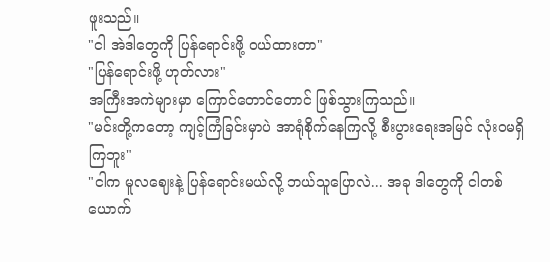ဖူးသည်။
"ငါ အဲဒါတွေကို ပြန်ရောင်းဖို့ ဝယ်ထားတာ"
"ပြန်ရောင်းဖို့ ဟုတ်လား"
အကြီးအကဲများမှာ ကြောင်တောင်တောင် ဖြစ်သွားကြသည်။
"မင်းတို့ကတော့ ကျင့်ကြံခြင်းမှာပဲ အာရုံစိုက်နေကြလို့ စီးပွားရေးအမြင် လုံးဝမရှိကြဘူး"
"ငါက မူလဈေးနဲ့ ပြန်ရောင်းမယ်လို့ ဘယ်သူပြောလဲ... အခု ဒါတွေကို ငါတစ်ယောက်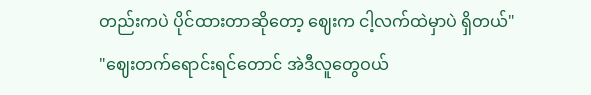တည်းကပဲ ပိုင်ထားတာဆိုတော့ ဈေးက ငါ့လက်ထဲမှာပဲ ရှိတယ်"
"ဈေးတက်ရောင်းရင်တောင် အဲဒီလူတွေဝယ်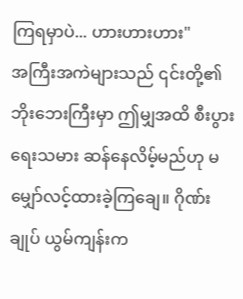ကြရမှာပဲ... ဟားဟားဟား"
အကြီးအကဲများသည် ၎င်းတို့၏ ဘိုးဘေးကြီးမှာ ဤမျှအထိ စီးပွားရေးသမား ဆန်နေလိမ့်မည်ဟု မမျှော်လင့်ထားခဲ့ကြချေ။ ဂိုဏ်းချုပ် ယွမ်ကျန်းက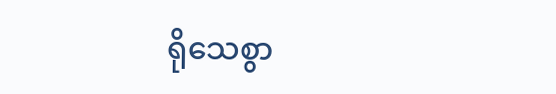ရိုသေစွာ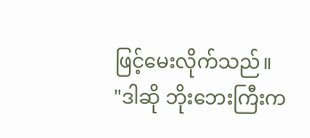ဖြင့်မေးလိုက်သည်။
"ဒါဆို ဘိုးဘေးကြီးက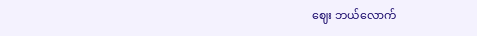ဈေး ဘယ်လောက်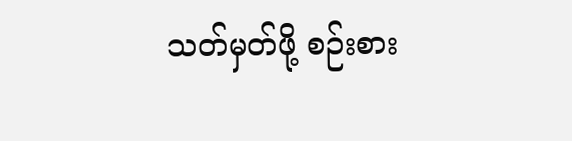သတ်မှတ်ဖို့ စဉ်းစား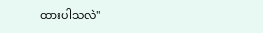ထားပါသလဲ"